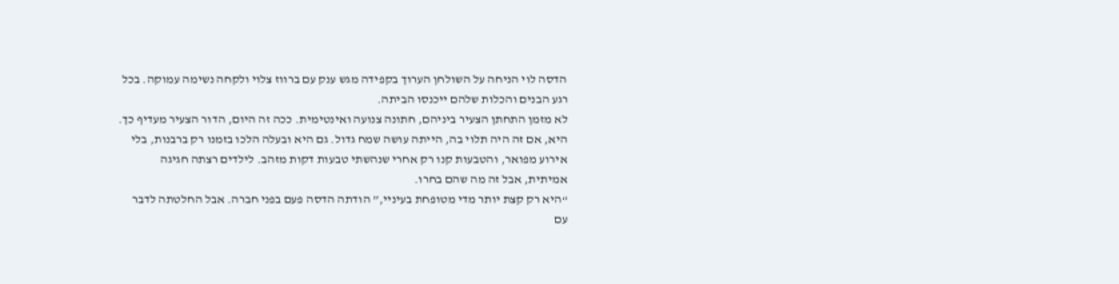הדסה לוי הניחה על השולחן הערוך בקפידה מגש ענק עם ברווז צלוי ולקחה נשימה עמוקה. בכל רגע הבנים והכלות שלהם ייכנסו הביתה.
לא מזמן התחתן הצעיר ביניהם, חתונה צנועה ואינטימית. ככה זה היום, הדור הצעיר מעדיף כך. היא, אם זה היה תלוי בה, הייתה עושה שמח גדול. גם היא ובעלה הלכו בזמנו רק ברבנות, בלי אירוע מפואר, והטבעות קנו רק אחרי שנהשתי טבעות דקות מזהב. לילדים רצתה חגיגה אמיתית, אבל זה מה שהם בחרו.
“היא רק קצת יותר מדי מטופחת בעיניי,” הודתה הדסה פעם בפני חברה. אבל החלטתה לדבר עם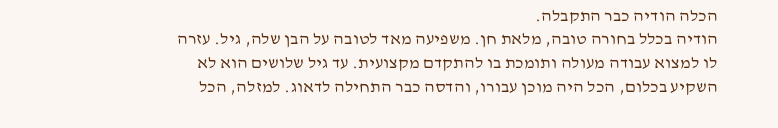הכלה הודיה כבר התקבלה.
הודיה בכלל בחורה טובה, מלאת חן. משפיעה מאד לטובה על הבן שלה, גיל. עזרה לו למצוא עבודה מעולה ותומכת בו להתקדם מקצועית. עד גיל שלושים הוא לא השקיע בכלום, הכל היה מוכן עבורו, והדסה כבר התחילה לדאוג. למזלה, הכל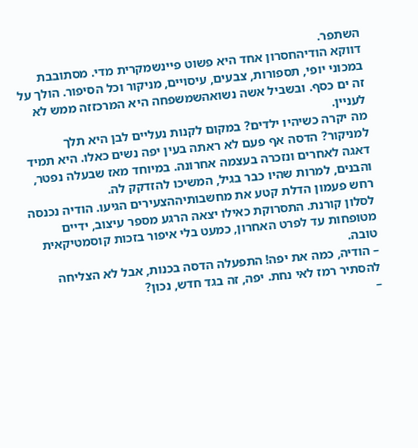השתפר.
דווקא הודיהחסרון אחד היא פשוט פיינשמקרית מדי. מסתובבת במכוני יופי, תספורות, צבעים, עיסויים, מניקור וכל הסיפור. הולך על זה ים כסף. ובשביל אשה נשואהשמשפחה היא המרכזזה ממש לא לעניין.
מה יקרה כשיהיו ילדים? במקום לקנות נעליים לבן היא תלך למניקור? הדסה אף פעם לא ראתה בעין יפה נשים כאלו. היא תמיד דאגה לאחרים ונזכרה בעצמה אחרונה. במיוחד מאז שבעלה נפטר, והבנים, למרות שהיו כבר בגיל, המשיכו להזדקק לה.
רחש פעמון הדלת קטע את מחשבותיההצעירים הגיעו. הודיה נכנסה לסלון קורנת. התסרוקת כאילו יצאה הרגע מספר עיצוב, ידיים מטופחות עד לפרט האחרון, כמעט בלי איפור בזכות קוסמטיקאית טובה.
– הודיה, כמה את יפה! התפעלה הדסה בכנות, אבל לא הצליחה להסתיר רמז לאי נחת. יפה, זה בגד חדש, נכון?
–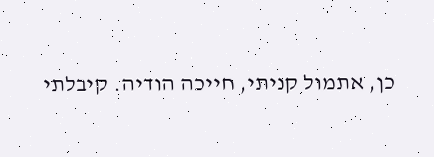כן, אתמול קניתי, חייכה הודיה. קיבלתי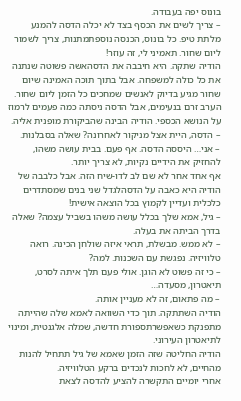בונוס יפה בעבודה.
– צריך לשים את הכסף בצד לא יכלה הדסה להמנע מלתת טיפ. כל בונוס, הכנסה נוספתמתנות, צריך לשמור ליום שחור. תאמיני לי, זה עוזר!
הודיה שתקה. היא חיבבה את הדסהאשה פשוטה שנתנה את כל כולה למשפחה. אבל בתוך תוכה האמינה שיום שחור מגיע בדיוק לאנשים שמחכים כל הזמן ליום שחור.
הערב זרם בנעימים, אבל הדסה ניסתה כמה פעמים לרמוז על הנושא הכספי. הודיה הבינה שהביקורת מופנית אליה.
– הדסה, היית אצל מניקור לאחרונה? שאלה בסבלנות.
– אני… היססה הדסה. אף פעם. בבית עושה משהו, להחזיק את הידיים נקיות, לא צריך יותר.
אף אחד אחר לא שם לב לדו-שיח הזה. אבל כלבבה של הודיה היא כאבה על הדסהלגדל שני בנים שמסתדרים כלכלית ועדיין לקמוץ בכל הוצאה אישית!
– גיל, אמא שלך בכלל עושה משהו בשביל עצמה? שאלה בדרך הביתה את בעלה.
– לא ממש. מבשלת, תראי איזה שולחן הכינה. רואה טלוויזיה. נפגשת עם השכנות. למה?
– כי זה פשוט לא הוגן. אולי פעם תלך איתה לסרט, תיאטרון, מסעדה…
– מה פתאום, זה לא מעניין אותה.
הודיה השתתקה. תוך כדי השוואה לאמא שלה שהייתה מתפנקת כשאפשרתספורת חדשה, שמלה אלגנטית, ומינוי לתיאטרון העירוני.
הודיה החליטה שזה הזמן שאמא של גיל תתחיל להנות מהחיים, לא לחכות לנכדים ברקע הטלוויזיה.
אחרי יומיים התקשרה להציע להדסה לצאת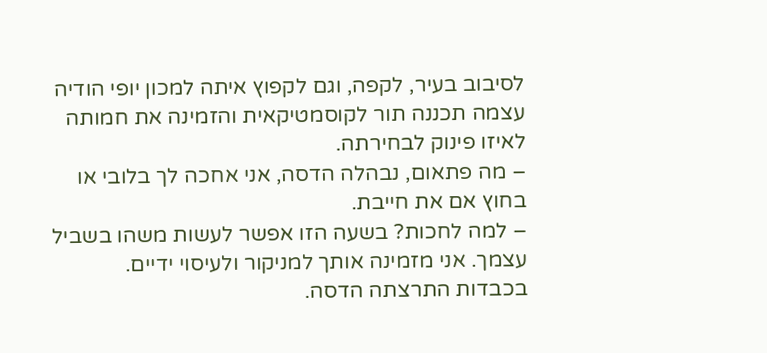לסיבוב בעיר, לקפה, וגם לקפוץ איתה למכון יופי הודיה עצמה תכננה תור לקוסמטיקאית והזמינה את חמותה לאיזו פינוק לבחירתה.
– מה פתאום, נבהלה הדסה, אני אחכה לך בלובי או בחוץ אם את חייבת.
– למה לחכות? בשעה הזו אפשר לעשות משהו בשביל עצמך. אני מזמינה אותך למניקור ולעיסוי ידיים.
בכבדות התרצתה הדסה.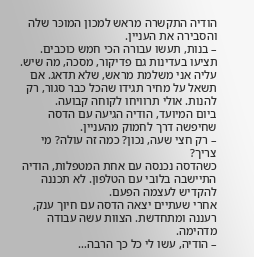הודיה התקשרה מראש למכון המוכּר שלה והסבירה את העניין.
– בנות, תעשו עבורה הכי חמש כוכבים. תציעו בעדינות גם פדיקור, מסכה, מה שיש. עליה אני משלמת מראש, שלא תדאג. אם תשאל על מחיר תגידו שהכל כבר סגור, רק להנות. אולי תרוויחו לקוחה קבועה.
ביום המיועד, הודיה הגיעה עם הדסה שחיפשה דרך לחמוק מהעניין.
– רק חצי שעה, נכון? כמה זה עולה? מי צריך?
כשהדסה נכנסה עם אחת המטפלות, הודיה התיישבה בלובי עם הטלפון. לא תכננה להקדיש לעצמה הפעם.
אחרי שעתיים יצאה הדסה עם חיוך ענק, רעננה ומתחדשת. הצוות עשה עבודה מדהימה.
– הודיה, עשו לי כל כך הרבה…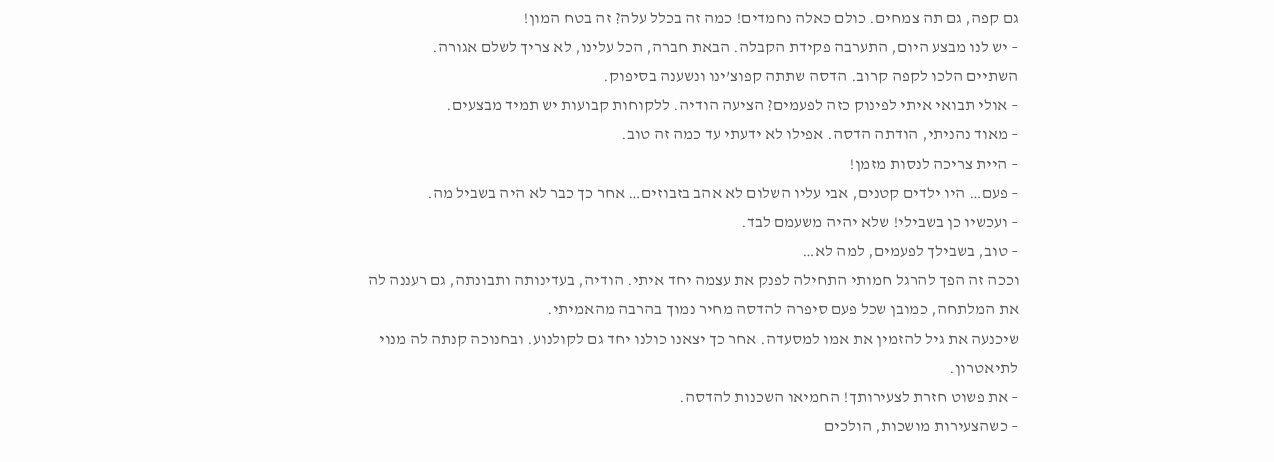גם קפה, גם תה צמחים. כולם כאלה נחמדים! כמה זה בכלל עלה? זה בטח המון!
– יש לנו מבצע היום, התערבה פקידת הקבלה. הבאת חברה, הכל עלינו, לא צריך לשלם אגורה.
השתיים הלכו לקפה קרוב. הדסה שתתה קפוצ’ינו ונשענה בסיפוק.
– אולי תבואי איתי לפינוק כזה לפעמים? הציעה הודיה. ללקוחות קבועות יש תמיד מבצעים.
– מאוד נהניתי, הודתה הדסה. אפילו לא ידעתי עד כמה זה טוב.
– היית צריכה לנסות מזמן!
– פעם… היו ילדים קטנים, אבי עליו השלום לא אהב בזבוזים… אחר כך כבר לא היה בשביל מה.
– ועכשיו כן בשבילי! שלא יהיה משעמם לבד.
– טוב, בשבילך לפעמים, למה לא…
וככה זה הפך להרגל חמותי התחילה לפנק את עצמה יחד איתי. הודיה, בעדינותה ותבונתה, גם רעננה לה את המלתחה, כמובן שכל פעם סיפרה להדסה מחיר נמוך בהרבה מהאמיתי.
שיכנעה את גיל להזמין את אמו למסעדה. אחר כך יצאנו כולנו יחד גם לקולנוע. ובחנוכה קנתה לה מנוי לתיאטרון.
– את פשוט חזרת לצעירותך! החמיאו השכנות להדסה.
– כשהצעירות מושכות, הולכים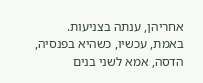אחריהן, ענתה בצניעות.
באמת, עכשיו, כשהיא בפנסיה, הדסה, אמא לשני בנים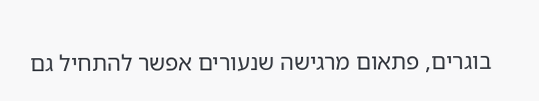בוגרים, פתאום מרגישה שנעורים אפשר להתחיל גם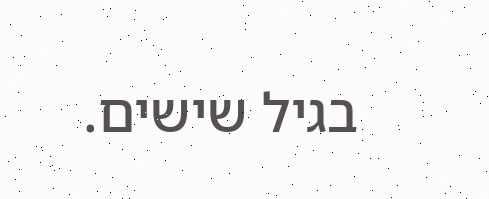בגיל שישים.